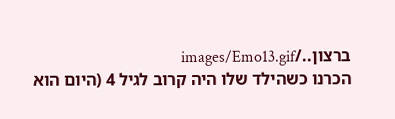ברצון../images/Emo13.gif
הכרנו כשהילד שלו היה קרוב לגיל 4 (היום הוא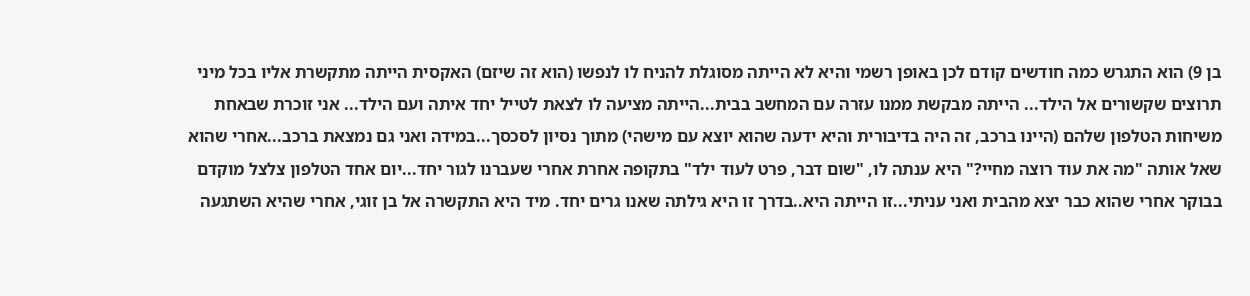בן 9) הוא התגרש כמה חודשים קודם לכן באופן רשמי והיא לא הייתה מסוגלת להניח לו לנפשו (הוא זה שיזם) האקסית הייתה מתקשרת אליו בכל מיני תרוצים שקשורים אל הילד... הייתה מבקשת ממנו עזרה עם המחשב בבית...הייתה מציעה לו לצאת לטייל יחד איתה ועם הילד... אני זוכרת שבאחת משיחות הטלפון שלהם (היינו ברכב, זה היה בדיבורית והיא ידעה שהוא יוצא עם מישהי) מתוך נסיון לסכסך...במידה ואני גם נמצאת ברכב...אחרי שהוא שאל אותה "מה את עוד רוצה מחיי?" היא ענתה לו, "שום דבר, פרט לעוד ילד" בתקופה אחרת אחרי שעברנו לגור יחד...יום אחד הטלפון צלצל מוקדם בבוקר אחרי שהוא כבר יצא מהבית ואני עניתי...זו הייתה היא..בדרך זו היא גילתה שאנו גרים יחד. מיד היא התקשרה אל בן זוגי, אחרי שהיא השתגעה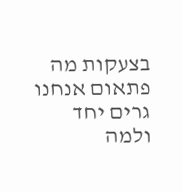בצעקות מה פתאום אנחנו גרים יחד ולמה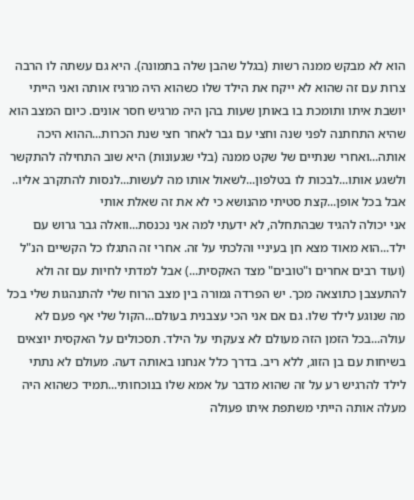הוא לא מבקש ממנה רשות (בגלל שהבן שלה בתמונה). היא גם עשתה לו הרבה צרות עם זה שהוא לא ייקח את הילד שלו כשהוא היה מרגיז אותה ואני הייתי יושבת איתו ותומכת בו באותן שעות בהן היה מרגיש חסר אונים. כיום המצב הוא שהיא התחתנה לפני שנה וחצי עם גבר לאחר חצי שנת הכרות...ההוא היכה אותה...ואחרי שנתיים של שקט ממנה (בלי שגעונות) היא שוב התחילה להתקשר ולשגע אותו...לבכות לו בטלפון...לשאול אותו מה לעשות...לנסות להתקרב אליו.. אבל בכל אופן...קצת סטיתי מהנושא כי לא את זה שאלת אותי
אני יכולה להגיד שבהתחלה, לא ידעתי למה אני נכנסת...וואלה גבר גרוש עם ילד...הוא מאוד מצא חן בעיניי והלכתי על זה. אחרי זה התגלו כל הקשיים הנ"ל (ועוד רבים אחרים ו"טובים" מצד האקסית...) אבל למדתי לחיות עם זה ולא להתעצבן כתוצאה מכך. יש הפרדה גמורה בין מצב הרוח שלי להתנהגות שלי בכל מה שנוגע לילד שלו. גם אם אני הכי עצבנית בעולם...הקול שלי אף פעם לא עולה...בכל הזמן הזה מעולם לא צעקתי על הילד. תסכולים על האקסית יוצאים בשיחות עם בן הזוג, ללא ריב. בדרך כלל אנחנו באותה דעה. מעולם לא נתתי לילד להרגיש רע על זה שהוא מדבר על אמא שלו בנוכחותי...תמיד כשהוא היה מעלה אותה הייתי משתפת איתו פעולה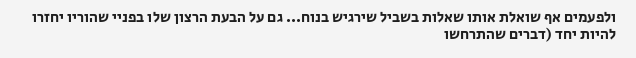ולפעמים אף שואלת אותו שאלות בשביל שירגיש בנוח... גם על הבעת הרצון שלו בפניי שהוריו יחזרו להיות יחד (דברים שהתרחשו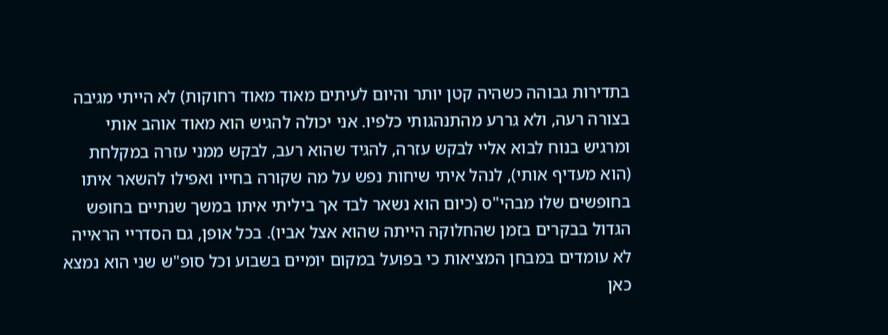בתדירות גבוהה כשהיה קטן יותר והיום לעיתים מאוד מאוד רחוקות) לא הייתי מגיבה בצורה רעה, ולא גררע מהתנהגותי כלפיו. אני יכולה להגיש הוא מאוד אוהב אותי ומרגיש בנוח לבוא אליי לבקש עזרה, להגיד שהוא רעב, לבקש ממני עזרה במקלחת (הוא מעדיף אותי), לנהל איתי שיחות נפש על מה שקורה בחייו ואפילו להשאר איתו בחופשים שלו מבהי"ס (כיום הוא נשאר לבד אך ביליתי איתו במשך שנתיים בחופש הגדול בבקרים בזמן שהחלוקה הייתה שהוא אצל אביו). בכל אופן, גם הסדריי הראייה לא עומדים במבחן המציאות כי בפועל במקום יומיים בשבוע וכל סופ"ש שני הוא נמצא כאן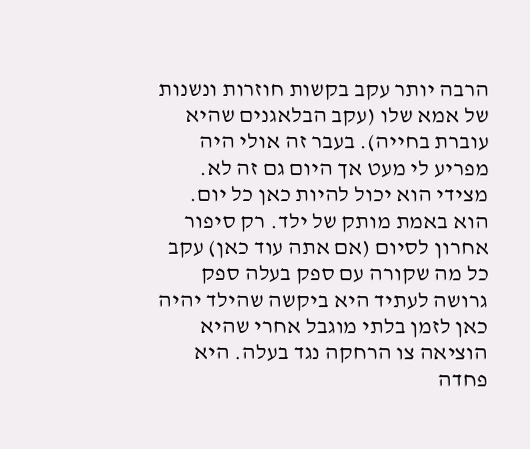הרבה יותר עקב בקשות חוזרות ונשנות של אמא שלו (עקב הבלאגנים שהיא עוברת בחייה). בעבר זה אולי היה מפריע לי מעט אך היום גם זה לא. מצידי הוא יכול להיות כאן כל יום. הוא באמת מותק של ילד. רק סיפור אחרון לסיום (אם אתה עוד כאן) עקב כל מה שקורה עם ספק בעלה ספק גרושה לעתיד היא ביקשה שהילד יהיה כאן לזמן בלתי מוגבל אחרי שהיא הוציאה צו הרחקה נגד בעלה. היא פחדה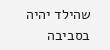שהילד יהיה בסביבה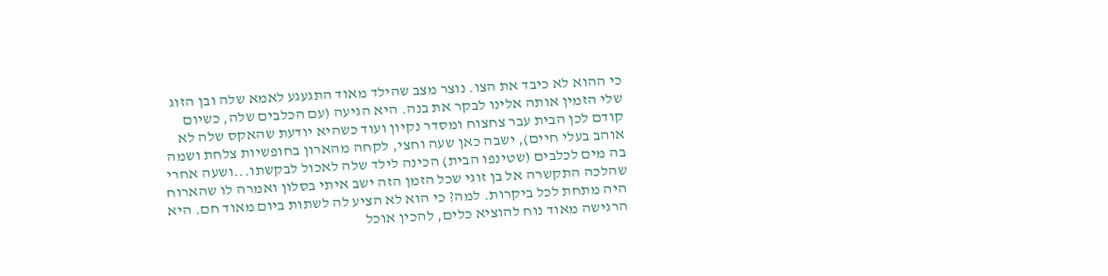כי ההוא לא כיבד את הצו. נוצר מצב שהילד מאוד התגעגע לאמא שלה ובן הזוג שלי הזמין אותה אלינו לבקר את בנה. היא הגיעה (עם הכלבים שלה, כשיום קודם לכן הבית עבר צחצוח ומסדר נקיון ועוד כשהיא יודעת שהאקס שלה לא אוהב בעלי חיים), ישבה כאן שעה וחצי, לקחה מהארון בחופשיות צלחת ושמה בה מים לכלבים (שטינפו הבית) הכינה לילד שלה לאכול לבקשתו...ושעה אחרי שהלכה התקשרה אל בן זוגי שכל הזמן הזה ישב איתי בסלון ואמרה לו שהארוח היה מתחת לכל ביקרות. למה? כי הוא לא הציע לה לשתות ביום מאוד חם. היא הרגישה מאוד נוח להוציא כלים, להכין אוכל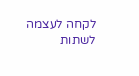לקחה לעצמה לשתות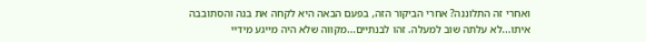ואחרי זה התלוננה? אחרי הביקור הזה, בפעם הבאה היא לקחה את בנה והסתובבה איתו...לא עלתה שוב למעלה. זהו לבנתיים...מקווה שלא היה מייגע מידיי